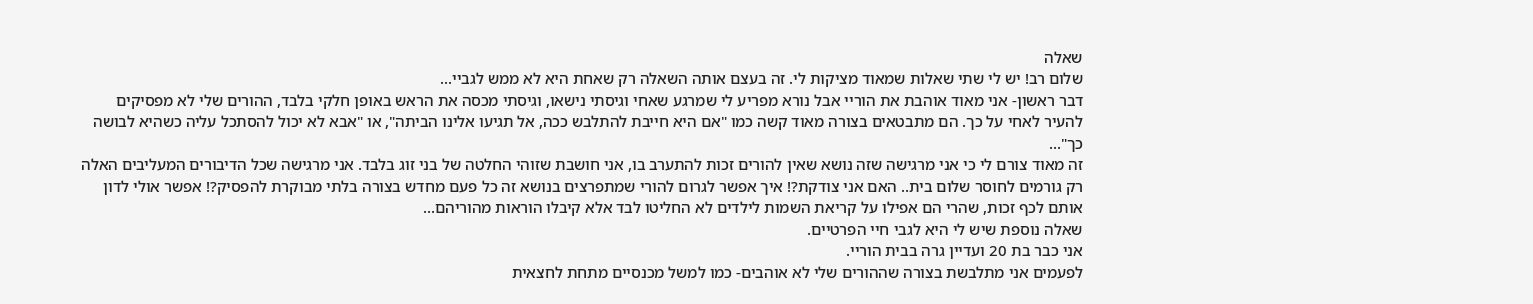שאלה
שלום רב! יש לי שתי שאלות שמאוד מציקות לי. זה בעצם אותה השאלה רק שאחת היא לא ממש לגביי...
דבר ראשון- אני מאוד אוהבת את הוריי אבל נורא מפריע לי שמרגע שאחי וגיסתי נישאו, וגיסתי מכסה את הראש באופן חלקי בלבד, ההורים שלי לא מפסיקים להעיר לאחי על כך. הם מתבטאים בצורה מאוד קשה כמו "אם היא חייבת להתלבש ככה, אל תגיעו אלינו הביתה", או "אבא לא יכול להסתכל עליה כשהיא לבושה כך"...
זה מאוד צורם לי כי אני מרגישה שזה נושא שאין להורים זכות להתערב בו, אני חושבת שזוהי החלטה של בני זוג בלבד. אני מרגישה שכל הדיבורים המעליבים האלה רק גורמים לחוסר שלום בית.. האם אני צודקת?! איך אפשר לגרום להורי שמתפרצים בנושא זה כל פעם מחדש בצורה בלתי מבוקרת להפסיק?! אפשר אולי לדון אותם לכף זכות, שהרי הם אפילו על קריאת השמות לילדים לא החליטו לבד אלא קיבלו הוראות מהוריהם...
שאלה נוספת שיש לי היא לגבי חיי הפרטיים.
אני כבר בת 20 ועדיין גרה בבית הוריי.
לפעמים אני מתלבשת בצורה שההורים שלי לא אוהבים- כמו למשל מכנסיים מתחת לחצאית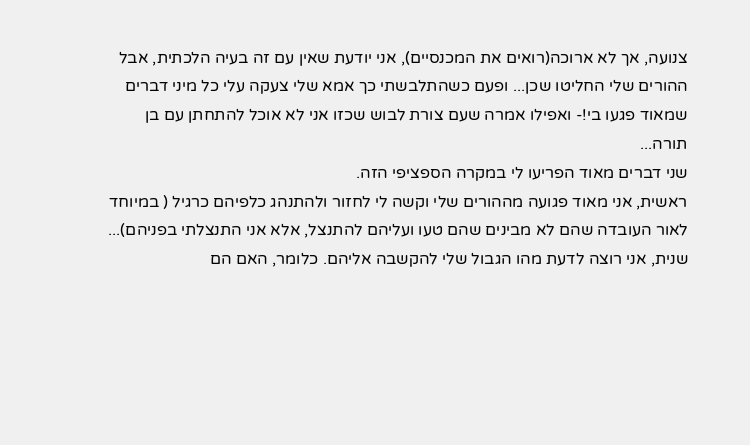צנועה, אך לא ארוכה(רואים את המכנסיים), אני יודעת שאין עם זה בעיה הלכתית, אבל ההורים שלי החליטו שכן... ופעם כשהתלבשתי כך אמא שלי צעקה עלי כל מיני דברים שמאוד פגעו בי!- ואפילו אמרה שעם צורת לבוש שכזו אני לא אוכל להתחתן עם בן תורה...
שני דברים מאוד הפריעו לי במקרה הספציפי הזה.
ראשית, אני מאוד פגועה מההורים שלי וקשה לי לחזור ולהתנהג כלפיהם כרגיל ( במיוחד לאור העובדה שהם לא מבינים שהם טעו ועליהם להתנצל, אלא אני התנצלתי בפניהם)...
שנית, אני רוצה לדעת מהו הגבול שלי להקשבה אליהם. כלומר, האם הם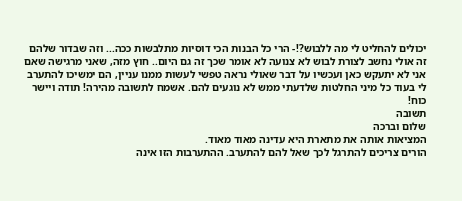יכולים להחליט לי מה ללבוש?!- הרי כל הבנות הכי דוסיות מתלבשות ככה... וזה שבדור שלהם זה אולי נחשב לצורת לבוש לא צנועה לא אומר שכך זה גם היום.. חוץ מזה, שאני מרגישה שאם אני לא יתעקש כאן ועכשיו על דבר שאולי נראה טפשי לעשות ממנו עניין, הם ימשיכו להתערב לי בעוד כל מיני החלטות שלדעתי ממש לא נוגעים להם. אשמח לתשובה מהירה! תודה ויישר כוח!
תשובה
שלום וברכה
המציאות אותה את מתארת היא עדינה מאוד מאוד.
הורים צריכים להתרגל לכך שאל להם להתערב. ההתערבות הזו אינה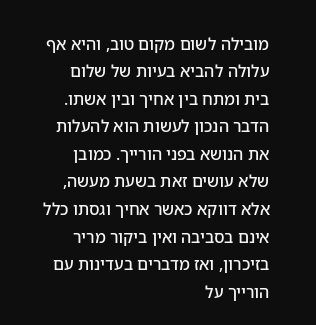מובילה לשום מקום טוב, והיא אף עלולה להביא בעיות של שלום בית ומתח בין אחיך ובין אשתו. הדבר הנכון לעשות הוא להעלות את הנושא בפני הורייך. כמובן שלא עושים זאת בשעת מעשה, אלא דווקא כאשר אחיך וגסתו כלל אינם בסביבה ואין ביקור מריר בזיכרון, ואז מדברים בעדינות עם הורייך על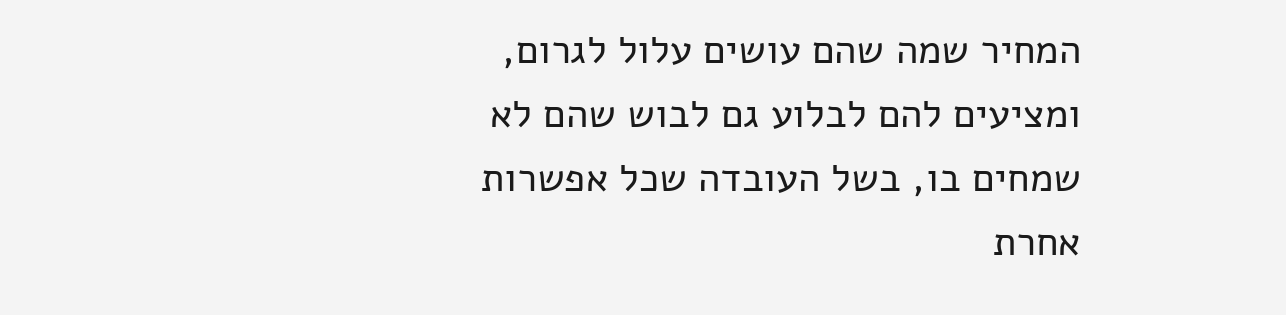המחיר שמה שהם עושים עלול לגרום, ומציעים להם לבלוע גם לבוש שהם לא שמחים בו, בשל העובדה שכל אפשרות אחרת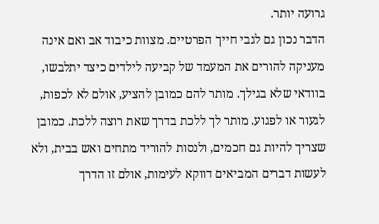גרועה יותר.
הדבר נכון גם לגבי חייך הפרטיים. מצוות כיבוד אב ואם אינה מעניקה להורים את המעמד של קביעה לילדים כיצד יתלבשו, בוודאי שלא בגילך. מותר להם כמובן להציע, אולם לא לכפות, לגעור או לפגוע. מותר לך ללכת בדרך שאת רוצה ללכת. כמובן שצריך להיות גם חכמים, ולנסות להוריד מתחים ואש בבית, ולא לעשות דברים המביאים דווקא לעימות, אולם זו הדרך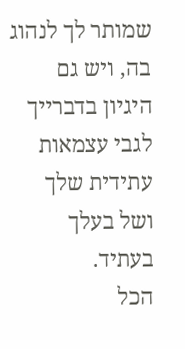שמותר לך לנהוג בה, ויש גם היגיון בדברייך לגבי עצמאות עתידית שלך ושל בעלך בעתיד.
הכל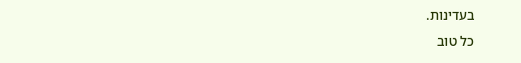בעדינות.
כל טוב